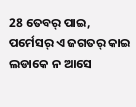28 ତେବର୍ ପାଇ, ପର୍ମେସର୍ ଏ ଜଗତର୍ କାଇ ଲଡାକେ ନ ଆସେ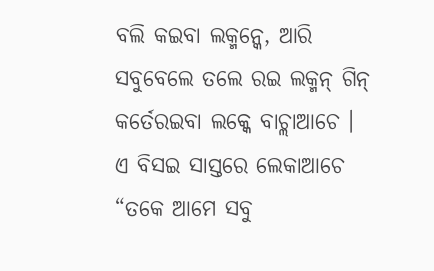ବଲି କଇବା ଲକ୍ମନ୍କେ, ଆରି ସବୁବେଲେ ତଲେ ରଇ ଲକ୍ମନ୍ ଗିନ୍ କର୍ତେରଇବା ଲକ୍କେ ବାଚ୍ଲାଆଚେ ।
ଏ ବିସଇ ସାସ୍ତରେ ଲେକାଆଚେ “ତକେ ଆମେ ସବୁ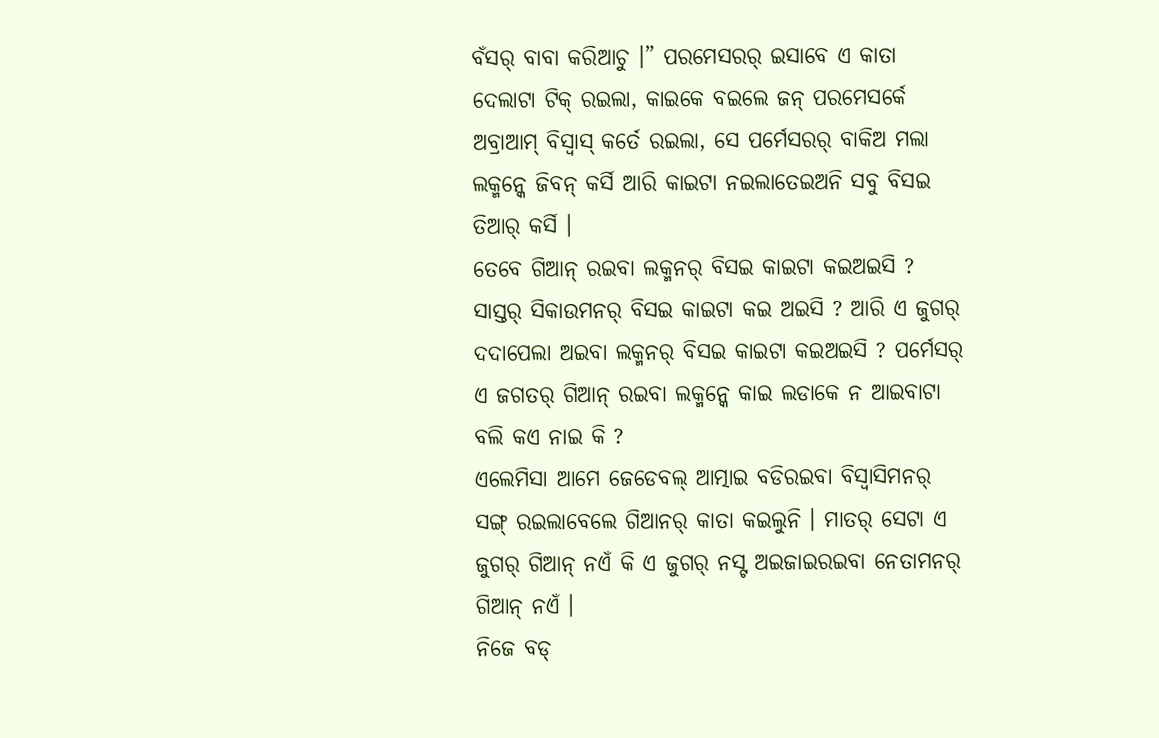ବଁସର୍ ବାବା କରିଆଚୁ ।” ପରମେସରର୍ ଇସାବେ ଏ କାତା ଦେଲାଟା ଟିକ୍ ରଇଲା, କାଇକେ ବଇଲେ ଜନ୍ ପରମେସର୍କେ ଅବ୍ରାଆମ୍ ବିସ୍ବାସ୍ କର୍ତେ ରଇଲା, ସେ ପର୍ମେସରର୍ ବାକିଅ ମଲା ଲକ୍ମନ୍କେ ଜିବନ୍ କର୍ସି ଆରି କାଇଟା ନଇଲାତେଇଅନି ସବୁ ବିସଇ ତିଆର୍ କର୍ସି ।
ତେବେ ଗିଆନ୍ ରଇବା ଲକ୍ମନର୍ ବିସଇ କାଇଟା କଇଅଇସି ? ସାସ୍ତର୍ ସିକାଉମନର୍ ବିସଇ କାଇଟା କଇ ଅଇସି ? ଆରି ଏ ଜୁଗର୍ ଦଦାପେଲା ଅଇବା ଲକ୍ମନର୍ ବିସଇ କାଇଟା କଇଅଇସି ? ପର୍ମେସର୍ ଏ ଜଗତର୍ ଗିଆନ୍ ରଇବା ଲକ୍ମନ୍କେ କାଇ ଲଡାକେ ନ ଆଇବାଟା ବଲି କଏ ନାଇ କି ?
ଏଲେମିସା ଆମେ ଜେଡେବଲ୍ ଆତ୍ମାଇ ବଡିରଇବା ବିସ୍ବାସିମନର୍ ସଙ୍ଗ୍ ରଇଲାବେଲେ ଗିଆନର୍ କାତା କଇଲୁନି । ମାତର୍ ସେଟା ଏ ଜୁଗର୍ ଗିଆନ୍ ନଏଁ କି ଏ ଜୁଗର୍ ନସ୍ଟ ଅଇଜାଇରଇବା ନେତାମନର୍ ଗିଆନ୍ ନଏଁ ।
ନିଜେ ବଡ୍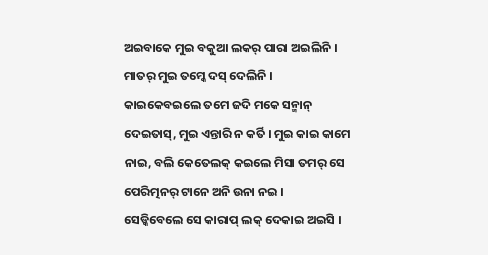ଅଇବାକେ ମୁଇ ବକୁଆ ଲକର୍ ପାରା ଅଇଲିନି । ମାତର୍ ମୁଇ ତମ୍କେ ଦସ୍ ଦେଲିନି । କାଇକେବଇଲେ ତମେ ଜଦି ମକେ ସନ୍ମାନ୍ ଦେଇତାସ୍, ମୁଇ ଏନ୍ତାରି ନ କର୍ତି । ମୁଇ କାଇ କାମେ ନାଇ, ବଲି କେତେଲକ୍ କଇଲେ ମିସା ତମର୍ ସେ ପେରିତ୍ମନର୍ ଟାନେ ଅନି ଉନା ନଇ ।
ସେଡ୍କିବେଲେ ସେ କାରାପ୍ ଲକ୍ ଦେକାଇ ଅଇସି ।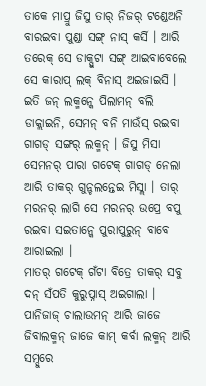ତାକେ ମାପ୍ରୁ ଜିସୁ ତାର୍ ନିଜର୍ ଟଣ୍ଡେଅନି ବାରଇବା ପୁଣ୍ଡା ସଙ୍ଗ୍ ନାସ୍ କର୍ସି । ଆରି ତରେକ୍ ସେ ଡାକ୍ପୁଟା ସଙ୍ଗ୍ ଆଇବାବେଲେ ସେ କାରାପ୍ ଲକ୍ ବିନାସ୍ ଅଇଜାଇସି ।
ଇତି ଜନ୍ ଲକ୍ମନ୍କେ ପିଲାମନ୍ ବଲି ଡାକ୍ଲାଇନି, ସେମନ୍ ବନି ମାଉଁସ୍ ରଇବା ଗାଗଡ୍ ସଙ୍ଗର୍ ଲକ୍ମନ୍ । ଜିସୁ ମିସା ସେମନର୍ ପାରା ଗଟେକ୍ ଗାଗଡ୍ ନେଲା ଆରି ତାକର୍ ଗୁନ୍ଚଲନ୍ତେଇ ମିସ୍ଲା । ତାର୍ ମରନର୍ ଲାଗି ସେ ମରନର୍ ଉପ୍ରେ ବପୁ ରଇବା ସଇତାନ୍କେ ପୁରାପୁରୁନ୍ ବାବେ ଆରାଇଲା ।
ମାତର୍ ଗଟେକ୍ ଗଁଟା ବିତ୍ରେ ତାକର୍ ସବୁ ଦନ୍ ସଁପତି କୁରୁପ୍ନାସ୍ ଅଇଗାଲା । ପାନିଜାଜ୍ ଚାଲାଉମନ୍ ଆରି ଜାଜେ ଜିବାଲକ୍ମନ୍ ଜାଜେ କାମ୍ କର୍ବା ଲକ୍ମନ୍ ଆରି ସମ୍ଦୁରେ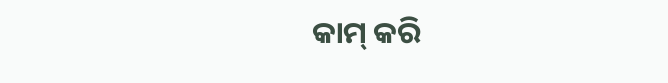କାମ୍ କରି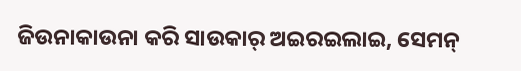ଜିଉନାକାଉନା କରି ସାଉକାର୍ ଅଇରଇଲାଇ, ସେମନ୍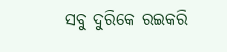ସବୁ ଦୁରିକେ ରଇକରି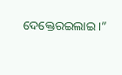ଦେକ୍ତେରଇଲାଇ ।”